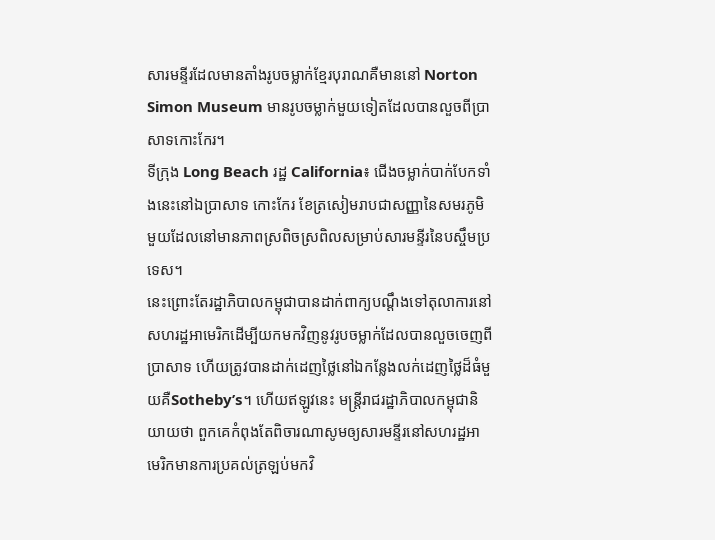សារមន្ទីរដែលមានតាំងរូបចម្លាក់ខ្មែរបុរាណគឺមាននៅ Norton Simon Museum មានរូបចម្លាក់មួយទៀតដែលបានលួចពីប្រាសាទកោះកែរ។
ទីក្រុង Long Beach រដ្ឋ California៖ ជើងចម្លាក់បាក់បែកទាំងនេះនៅឯប្រាសាទ កោះកែរ ខែត្រសៀមរាបជាសញ្ញានៃសមរភូមិមួយដែលនៅមានភាពស្រពិចស្រពិលសម្រាប់សារមន្ទីរនៃបស្ចឹមប្រទេស។
នេះព្រោះតែរដ្ឋាភិបាលកម្ពុជាបានដាក់ពាក្យបណ្តឹងទៅតុលាការនៅសហរដ្ឋអាមេរិកដើម្បីយកមកវិញនូវរូបចម្លាក់ដែលបានលួចចេញពីប្រាសាទ ហើយត្រូវបានដាក់ដេញថ្លៃនៅឯកន្លែងលក់ដេញថ្លៃដ៏ធំមួយគឺSotheby’s។ ហើយឥឡូវនេះ មន្រ្តីរាជរដ្ឋាភិបាលកម្ពុជានិយាយថា ពួកគេកំពុងតែពិចារណាសូមឲ្យសារមន្ទីរនៅសហរដ្ឋអាមេរិកមានការប្រគល់ត្រឡប់មកវិ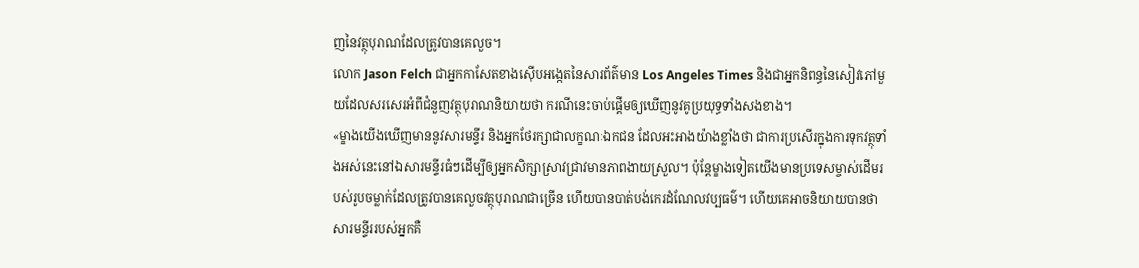ញនៃវត្ថុបុរាណដែលត្រូវបានគេលួច។
លោក Jason Felch ជាអ្នកកាសែតខាងស៊ើបអង្កេតនៃសារព័ត៌មាន Los Angeles Times និងជាអ្នកនិពន្ធនៃសៀវភៅមួយដែលសរសេរអំពីជំនួញវត្ថុបុរាណនិយាយថា ករណីនេះចាប់ផ្តើមឲ្យឃើញនូវគូប្រយុទ្ធទាំងសងខាង។
«ម្ខាងយើងឃើញមាននូវសារមន្ទីរ និងអ្នកថែរក្សាជាលក្ខណៈឯកជន ដែលអះអាងយ៉ាងខ្លាំងថា ជាការប្រសើរក្នុងការទុកវត្ថុទាំងអស់នេះនៅឯសារមន្ទីរធំៗដើម្បីឲ្យអ្នកសិក្សាស្រាវជ្រាវមានភាពងាយស្រួល។ ប៉ុន្តែម្ខាងទៀតយើងមានប្រទេសម្ចាស់ដើមរបស់រូបចម្លាក់ដែលត្រូវបានគេលួចវត្ថុបុរាណជាច្រើន ហើយបានបាត់បង់កេរដំណែលវប្បធម៌។ ហើយគេអាចនិយាយបានថា សារមន្ទីររបស់អ្នកគឺ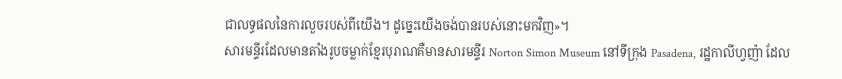ជាលទ្ធផលនៃការលួចរបស់ពីយើង។ ដូច្នេះយើងចង់បានរបស់នោះមកវិញ»។
សារមន្ទីរដែលមានតាំងរូបចម្លាក់ខ្មែរបុរាណគឺមានសារមន្ទីរ Norton Simon Museum នៅទីក្រុង Pasadena, រដ្ឋកាលីហ្វញ៉ា ដែល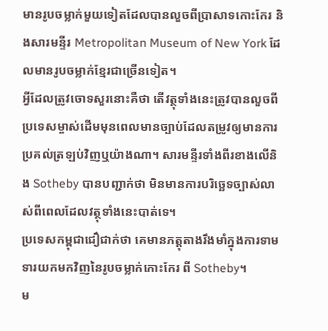មានរូបចម្លាក់មួយទៀតដែលបានលួចពីប្រាសាទកោះកែរ និងសារមន្ទីរ Metropolitan Museum of New York ដែលមានរូបចម្លាក់ខ្មែរជាច្រើនទៀត។
អ្វីដែលត្រូវចោទសួរនោះគឺថា តើវត្ថុទាំងនេះត្រូវបានលួចពីប្រទេសម្ចាស់ដើមមុនពេលមានច្បាប់ដែលតម្រូវឲ្យមានការប្រគល់ត្រឡប់វិញឬយ៉ាងណា។ សារមន្ទីរទាំងពីរខាងលើនិង Sotheby បានបញ្ជាក់ថា មិនមានការបរិច្ឆេទច្បាស់លាស់ពីពេលដែលវត្ថុទាំងនេះបាត់ទេ។
ប្រទេសកម្ពុជាជឿជាក់ថា គេមានភត្តុតាងរឹងមាំក្នុងការទាមទារយកមកវិញនៃរូបចម្លាក់កោះកែរ ពី Sotheby។
ម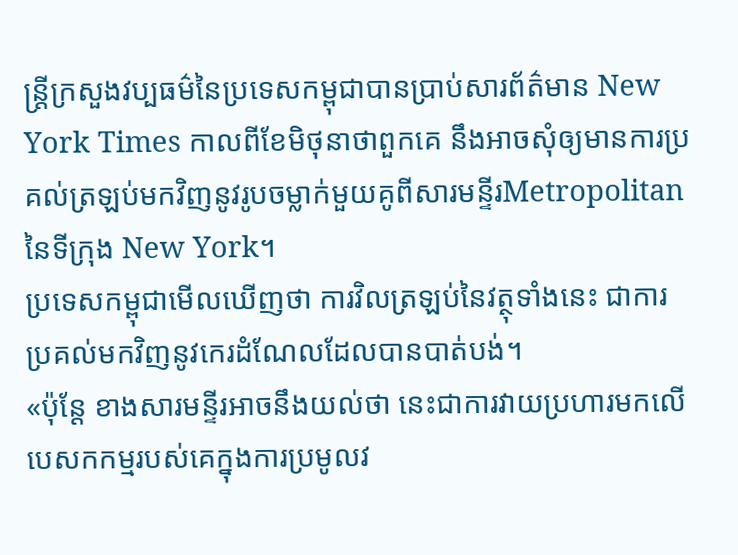ន្ត្រីក្រសួងវប្បធម៌នៃប្រទេសកម្ពុជាបានប្រាប់សារព័ត៌មាន New York Times កាលពីខែមិថុនាថាពួកគេ នឹងអាចសុំឲ្យមានការប្រគល់ត្រឡប់មកវិញនូវរូបចម្លាក់មួយគូពីសារមន្ទីរMetropolitan នៃទីក្រុង New York។
ប្រទេសកម្ពុជាមើលឃើញថា ការវិលត្រឡប់នៃវត្ថុទាំងនេះ ជាការប្រគល់មកវិញនូវកេរដំណែលដែលបានបាត់បង់។
«ប៉ុន្តែ ខាងសារមន្ទីរអាចនឹងយល់ថា នេះជាការវាយប្រហារមកលើបេសកកម្មរបស់គេក្នុងការប្រមូលវ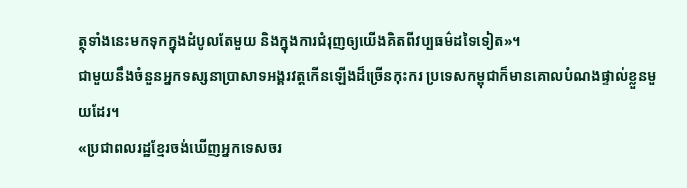ត្ថុទាំងនេះមកទុកក្នុងដំបូលតែមួយ និងក្នុងការជំរុញឲ្យយើងគិតពីវប្បធម៌ដទៃទៀត»។
ជាមួយនឹងចំនួនអ្នកទស្សនាប្រាសាទអង្គរវត្តកើនឡើងដ៏ច្រើនកុះករ ប្រទេសកម្ពុជាក៏មានគោលបំណងផ្ទាល់ខ្លួនមួយដែរ។
«ប្រជាពលរដ្ឋខ្មែរចង់ឃើញអ្នកទេសចរ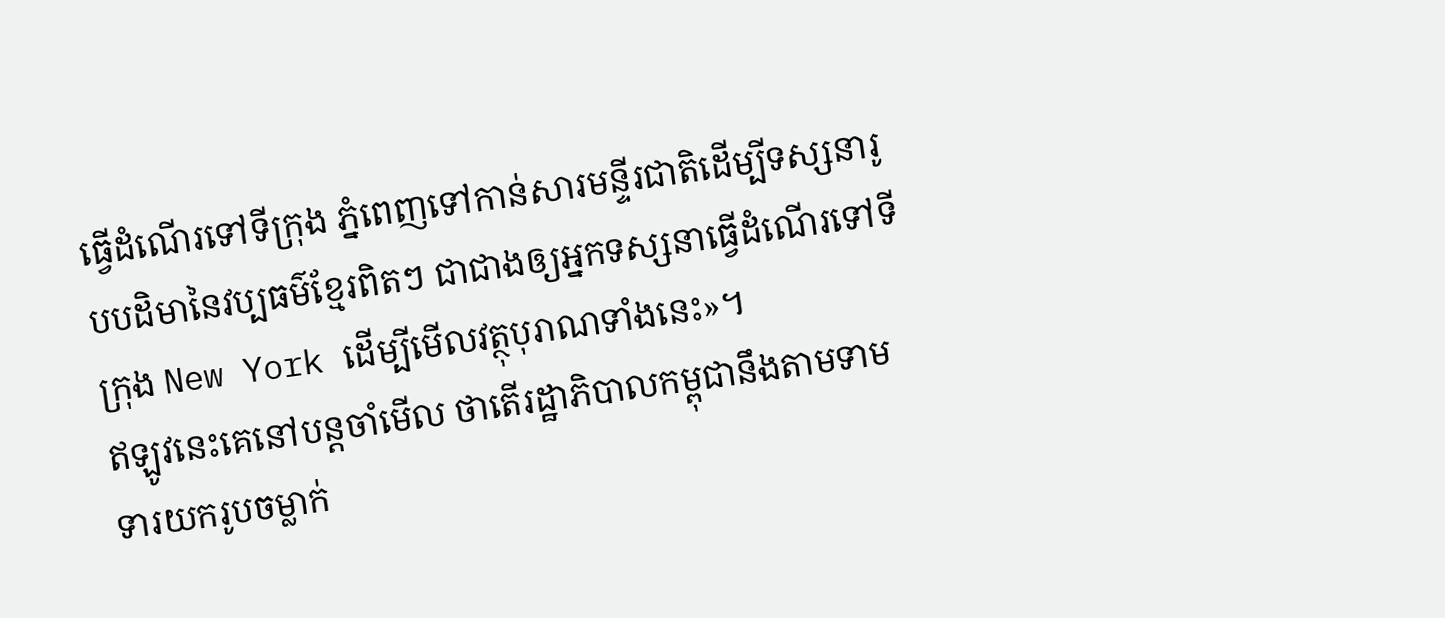ធ្វើដំណើរទៅទីក្រុង ភ្នំពេញទៅកាន់សារមន្ទីរជាតិដើម្បីទស្សនារូបបដិមានៃវប្បធម៌ខ្មែរពិតៗ ជាជាងឲ្យអ្នកទស្សនាធ្វើដំណើរទៅទីក្រុង New York ដើម្បីមើលវត្ថុបុរាណទាំងនេះ»។
ឥឡូវនេះគេនៅបន្តចាំមើល ថាតើរដ្ឋាភិបាលកម្ពុជានឹងតាមទាមទារយករូបចម្លាក់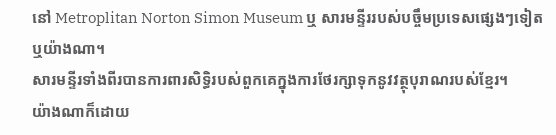នៅ Metroplitan Norton Simon Museum ឬ សារមន្ទីររបស់បច្ចឹមប្រទេសផ្សេងៗទៀតឬយ៉ាងណា។
សារមន្ទីរទាំងពីរបានការពារសិទ្ធិរបស់ពួកគេក្នុងការថែរក្សាទុកនូវវត្ថុបុរាណរបស់ខ្មែរ។
យ៉ាងណាក៏ដោយ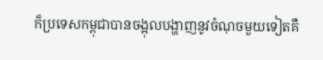ក៏ប្រទេសកម្ពុជាបានចង្អុលបង្ហាញនូវចំណុចមួយទៀតគឺ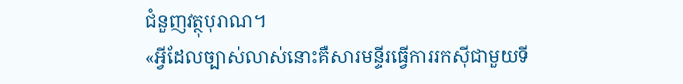ជំនួញវត្ថុបុរាណ។
«អ្វីដែលច្បាស់លាស់នោះគឺសារមន្ទីរធ្វើការរកស៊ីជាមួយទី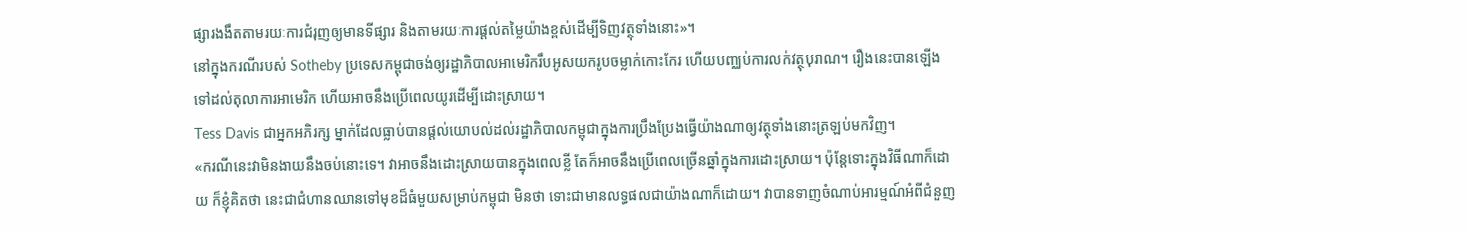ផ្សារងងឹតតាមរយៈការជំរុញឲ្យមានទីផ្សារ និងតាមរយៈការផ្តល់តម្លៃយ៉ាងខ្ពស់ដើម្បីទិញវត្ថុទាំងនោះ»។
នៅក្នុងករណីរបស់ Sotheby ប្រទេសកម្ពុជាចង់ឲ្យរដ្ឋាភិបាលអាមេរិករឹបអូសយករូបចម្លាក់កោះកែរ ហើយបញ្ឈប់ការលក់វត្ថុបុរាណ។ រឿងនេះបានឡើងទៅដល់តុលាការអាមេរិក ហើយអាចនឹងប្រើពេលយូរដើម្បីដោះស្រាយ។
Tess Davis ជាអ្នកអភិរក្ស ម្នាក់ដែលធ្លាប់បានផ្តល់យោបល់ដល់រដ្ឋាភិបាលកម្ពុជាក្នុងការប្រឹងប្រែងធ្វើយ៉ាងណាឲ្យវត្ថុទាំងនោះត្រឡប់មកវិញ។
«ករណីនេះវាមិនងាយនឹងចប់នោះទេ។ វាអាចនឹងដោះស្រាយបានក្នុងពេលខ្លី តែក៏អាចនឹងប្រើពេលច្រើនឆ្នាំក្នុងការដោះស្រាយ។ ប៉ុន្តែទោះក្នុងវិធីណាក៏ដោយ ក៏ខ្ញុំគិតថា នេះជាជំហានឈានទៅមុខដ៏ធំមួយសម្រាប់កម្ពុជា មិនថា ទោះជាមានលទ្ធផលជាយ៉ាងណាក៏ដោយ។ វាបានទាញចំណាប់អារម្មណ៍អំពីជំនួញ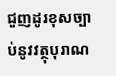ជួញដូរខុសច្បាប់នូវវត្ថុបុរាណ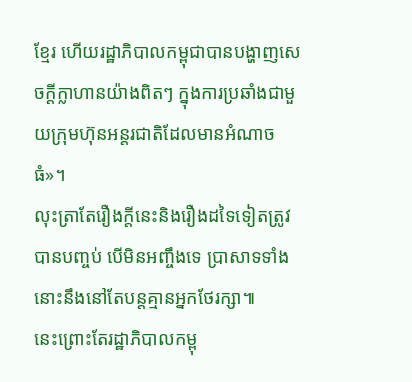ខ្មែរ ហើយរដ្ឋាភិបាលកម្ពុជាបានបង្ហាញសេចក្តីក្លាហានយ៉ាងពិតៗ ក្នុងការប្រឆាំងជាមួយក្រុមហ៊ុនអន្តរជាតិដែលមានអំណាចធំ»។
លុះត្រាតែរឿងក្តីនេះនិងរឿងដទៃទៀតត្រូវបានបញ្ចប់ បើមិនអញ្ចឹងទេ ប្រាសាទទាំងនោះនឹងនៅតែបន្តគ្មានអ្នកថែរក្សា៕
នេះព្រោះតែរដ្ឋាភិបាលកម្ពុ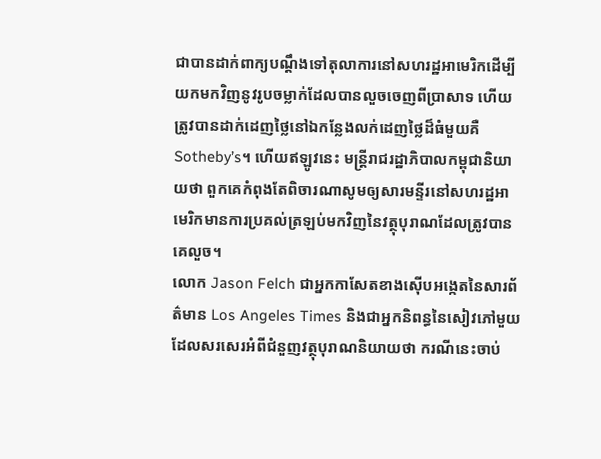ជាបានដាក់ពាក្យបណ្តឹងទៅតុលាការនៅសហរដ្ឋអាមេរិកដើម្បីយកមកវិញនូវរូបចម្លាក់ដែលបានលួចចេញពីប្រាសាទ ហើយត្រូវបានដាក់ដេញថ្លៃនៅឯកន្លែងលក់ដេញថ្លៃដ៏ធំមួយគឺSotheby’s។ ហើយឥឡូវនេះ មន្រ្តីរាជរដ្ឋាភិបាលកម្ពុជានិយាយថា ពួកគេកំពុងតែពិចារណាសូមឲ្យសារមន្ទីរនៅសហរដ្ឋអាមេរិកមានការប្រគល់ត្រឡប់មកវិញនៃវត្ថុបុរាណដែលត្រូវបានគេលួច។
លោក Jason Felch ជាអ្នកកាសែតខាងស៊ើបអង្កេតនៃសារព័ត៌មាន Los Angeles Times និងជាអ្នកនិពន្ធនៃសៀវភៅមួយដែលសរសេរអំពីជំនួញវត្ថុបុរាណនិយាយថា ករណីនេះចាប់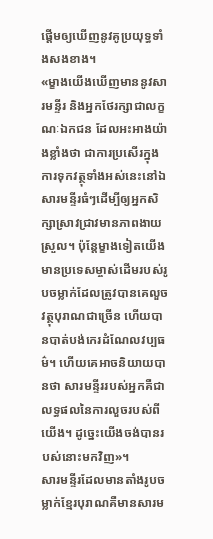ផ្តើមឲ្យឃើញនូវគូប្រយុទ្ធទាំងសងខាង។
«ម្ខាងយើងឃើញមាននូវសារមន្ទីរ និងអ្នកថែរក្សាជាលក្ខណៈឯកជន ដែលអះអាងយ៉ាងខ្លាំងថា ជាការប្រសើរក្នុងការទុកវត្ថុទាំងអស់នេះនៅឯសារមន្ទីរធំៗដើម្បីឲ្យអ្នកសិក្សាស្រាវជ្រាវមានភាពងាយស្រួល។ ប៉ុន្តែម្ខាងទៀតយើងមានប្រទេសម្ចាស់ដើមរបស់រូបចម្លាក់ដែលត្រូវបានគេលួចវត្ថុបុរាណជាច្រើន ហើយបានបាត់បង់កេរដំណែលវប្បធម៌។ ហើយគេអាចនិយាយបានថា សារមន្ទីររបស់អ្នកគឺជាលទ្ធផលនៃការលួចរបស់ពីយើង។ ដូច្នេះយើងចង់បានរបស់នោះមកវិញ»។
សារមន្ទីរដែលមានតាំងរូបចម្លាក់ខ្មែរបុរាណគឺមានសារម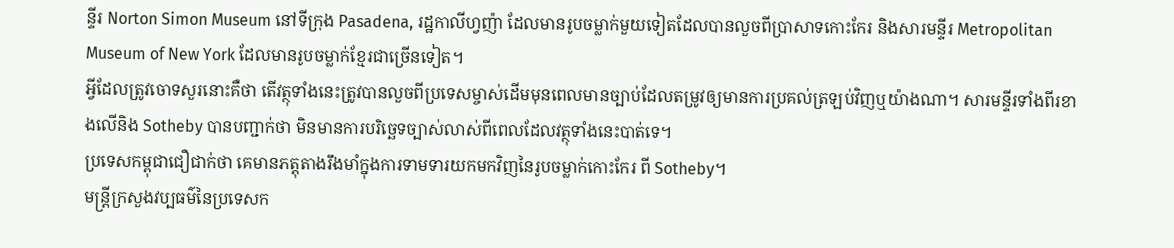ន្ទីរ Norton Simon Museum នៅទីក្រុង Pasadena, រដ្ឋកាលីហ្វញ៉ា ដែលមានរូបចម្លាក់មួយទៀតដែលបានលួចពីប្រាសាទកោះកែរ និងសារមន្ទីរ Metropolitan Museum of New York ដែលមានរូបចម្លាក់ខ្មែរជាច្រើនទៀត។
អ្វីដែលត្រូវចោទសួរនោះគឺថា តើវត្ថុទាំងនេះត្រូវបានលួចពីប្រទេសម្ចាស់ដើមមុនពេលមានច្បាប់ដែលតម្រូវឲ្យមានការប្រគល់ត្រឡប់វិញឬយ៉ាងណា។ សារមន្ទីរទាំងពីរខាងលើនិង Sotheby បានបញ្ជាក់ថា មិនមានការបរិច្ឆេទច្បាស់លាស់ពីពេលដែលវត្ថុទាំងនេះបាត់ទេ។
ប្រទេសកម្ពុជាជឿជាក់ថា គេមានភត្តុតាងរឹងមាំក្នុងការទាមទារយកមកវិញនៃរូបចម្លាក់កោះកែរ ពី Sotheby។
មន្ត្រីក្រសួងវប្បធម៌នៃប្រទេសក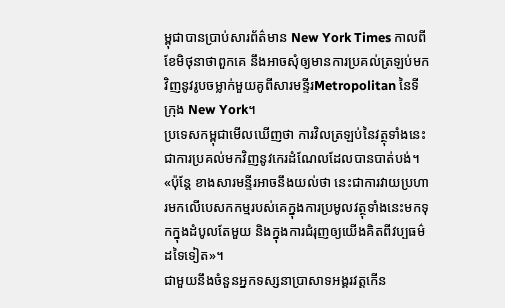ម្ពុជាបានប្រាប់សារព័ត៌មាន New York Times កាលពីខែមិថុនាថាពួកគេ នឹងអាចសុំឲ្យមានការប្រគល់ត្រឡប់មកវិញនូវរូបចម្លាក់មួយគូពីសារមន្ទីរMetropolitan នៃទីក្រុង New York។
ប្រទេសកម្ពុជាមើលឃើញថា ការវិលត្រឡប់នៃវត្ថុទាំងនេះ ជាការប្រគល់មកវិញនូវកេរដំណែលដែលបានបាត់បង់។
«ប៉ុន្តែ ខាងសារមន្ទីរអាចនឹងយល់ថា នេះជាការវាយប្រហារមកលើបេសកកម្មរបស់គេក្នុងការប្រមូលវត្ថុទាំងនេះមកទុកក្នុងដំបូលតែមួយ និងក្នុងការជំរុញឲ្យយើងគិតពីវប្បធម៌ដទៃទៀត»។
ជាមួយនឹងចំនួនអ្នកទស្សនាប្រាសាទអង្គរវត្តកើន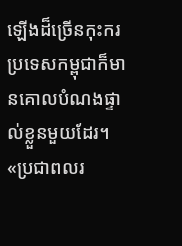ឡើងដ៏ច្រើនកុះករ ប្រទេសកម្ពុជាក៏មានគោលបំណងផ្ទាល់ខ្លួនមួយដែរ។
«ប្រជាពលរ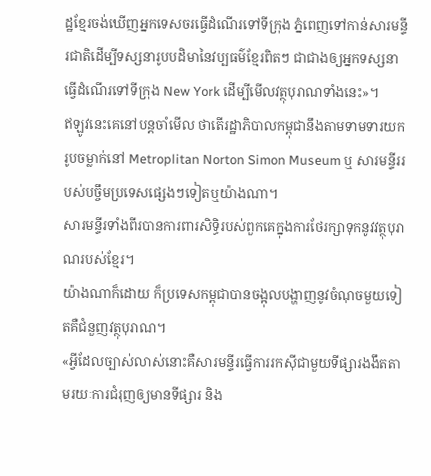ដ្ឋខ្មែរចង់ឃើញអ្នកទេសចរធ្វើដំណើរទៅទីក្រុង ភ្នំពេញទៅកាន់សារមន្ទីរជាតិដើម្បីទស្សនារូបបដិមានៃវប្បធម៌ខ្មែរពិតៗ ជាជាងឲ្យអ្នកទស្សនាធ្វើដំណើរទៅទីក្រុង New York ដើម្បីមើលវត្ថុបុរាណទាំងនេះ»។
ឥឡូវនេះគេនៅបន្តចាំមើល ថាតើរដ្ឋាភិបាលកម្ពុជានឹងតាមទាមទារយករូបចម្លាក់នៅ Metroplitan Norton Simon Museum ឬ សារមន្ទីររបស់បច្ចឹមប្រទេសផ្សេងៗទៀតឬយ៉ាងណា។
សារមន្ទីរទាំងពីរបានការពារសិទ្ធិរបស់ពួកគេក្នុងការថែរក្សាទុកនូវវត្ថុបុរាណរបស់ខ្មែរ។
យ៉ាងណាក៏ដោយ ក៏ប្រទេសកម្ពុជាបានចង្អុលបង្ហាញនូវចំណុចមួយទៀតគឺជំនួញវត្ថុបុរាណ។
«អ្វីដែលច្បាស់លាស់នោះគឺសារមន្ទីរធ្វើការរកស៊ីជាមួយទីផ្សារងងឹតតាមរយៈការជំរុញឲ្យមានទីផ្សារ និង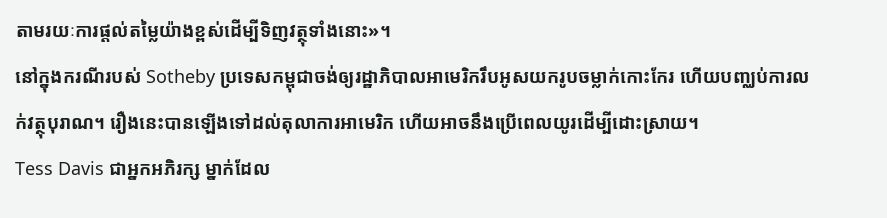តាមរយៈការផ្តល់តម្លៃយ៉ាងខ្ពស់ដើម្បីទិញវត្ថុទាំងនោះ»។
នៅក្នុងករណីរបស់ Sotheby ប្រទេសកម្ពុជាចង់ឲ្យរដ្ឋាភិបាលអាមេរិករឹបអូសយករូបចម្លាក់កោះកែរ ហើយបញ្ឈប់ការលក់វត្ថុបុរាណ។ រឿងនេះបានឡើងទៅដល់តុលាការអាមេរិក ហើយអាចនឹងប្រើពេលយូរដើម្បីដោះស្រាយ។
Tess Davis ជាអ្នកអភិរក្ស ម្នាក់ដែល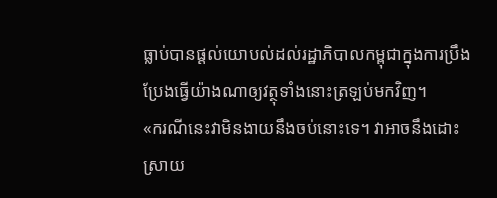ធ្លាប់បានផ្តល់យោបល់ដល់រដ្ឋាភិបាលកម្ពុជាក្នុងការប្រឹងប្រែងធ្វើយ៉ាងណាឲ្យវត្ថុទាំងនោះត្រឡប់មកវិញ។
«ករណីនេះវាមិនងាយនឹងចប់នោះទេ។ វាអាចនឹងដោះស្រាយ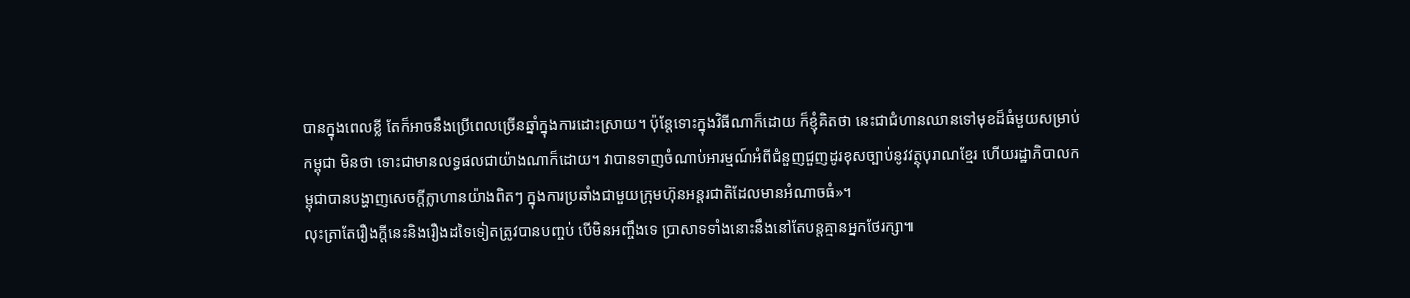បានក្នុងពេលខ្លី តែក៏អាចនឹងប្រើពេលច្រើនឆ្នាំក្នុងការដោះស្រាយ។ ប៉ុន្តែទោះក្នុងវិធីណាក៏ដោយ ក៏ខ្ញុំគិតថា នេះជាជំហានឈានទៅមុខដ៏ធំមួយសម្រាប់កម្ពុជា មិនថា ទោះជាមានលទ្ធផលជាយ៉ាងណាក៏ដោយ។ វាបានទាញចំណាប់អារម្មណ៍អំពីជំនួញជួញដូរខុសច្បាប់នូវវត្ថុបុរាណខ្មែរ ហើយរដ្ឋាភិបាលកម្ពុជាបានបង្ហាញសេចក្តីក្លាហានយ៉ាងពិតៗ ក្នុងការប្រឆាំងជាមួយក្រុមហ៊ុនអន្តរជាតិដែលមានអំណាចធំ»។
លុះត្រាតែរឿងក្តីនេះនិងរឿងដទៃទៀតត្រូវបានបញ្ចប់ បើមិនអញ្ចឹងទេ ប្រាសាទទាំងនោះនឹងនៅតែបន្តគ្មានអ្នកថែរក្សា៕